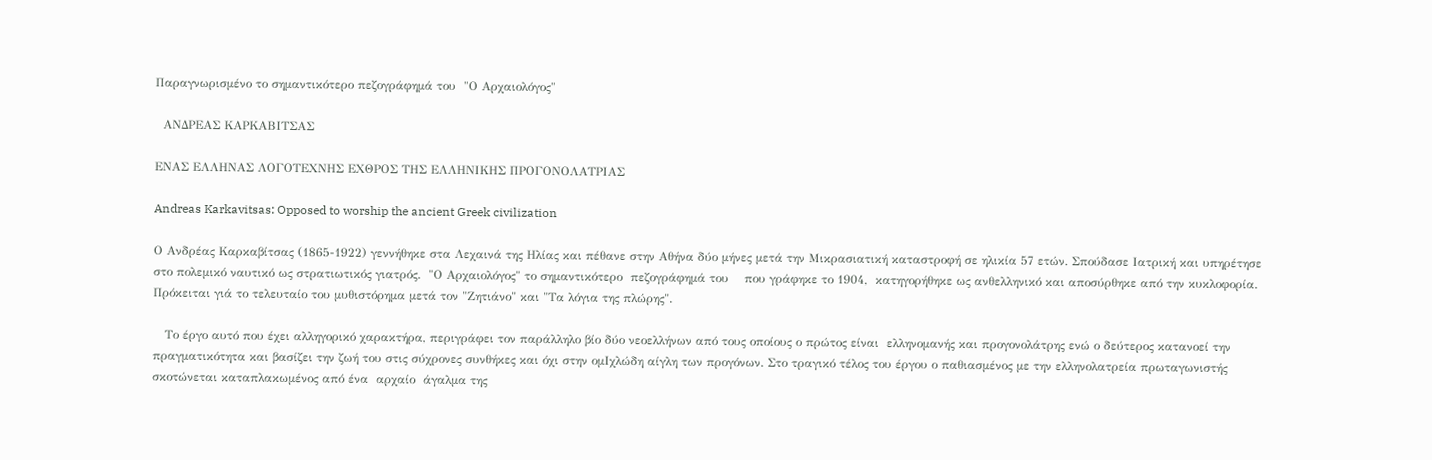Παραγνωρισμένο το σημαντικότερο πεζογράφημά του  "Ο Αρχαιολόγος"

  ΑΝΔΡΕΑΣ ΚΑΡΚΑΒΙΤΣΑΣ

ΕΝΑΣ ΕΛΛΗΝΑΣ ΛΟΓΟΤΕΧΝΗΣ ΕΧΘΡΟΣ ΤΗΣ ΕΛΛΗΝΙΚΗΣ ΠΡΟΓΟΝΟΛΑΤΡΙΑΣ

Andreas Karkavitsas: Opposed to worship the ancient Greek civilization

Ο Ανδρέας Καρκαβίτσας (1865-1922) γεννήθηκε στα Λεχαινά της Ηλίας και πέθανε στην Αθήνα δύο μήνες μετά την Μικρασιατική καταστροφή σε ηλικία 57 ετών. Σπούδασε Ιατρική και υπηρέτησε στο πολεμικό ναυτικό ως στρατιωτικός γιατρός.  "Ο Αρχαιολόγος" το σημαντικότερο  πεζογράφημά του    που γράφηκε το 1904,  κατηγορήθηκε ως ανθελληνικό και αποσύρθηκε από την κυκλοφορία. Πρόκειται γιά το τελευταίο του μυθιστόρημα μετά τον "Ζητιάνο" και "Τα λόγια της πλώρης".

   Το έργο αυτό που έχει αλληγορικό χαρακτήρα, περιγράφει τον παράλληλο βίο δύο νεοελλήνων από τους οποίους ο πρώτος είναι  ελληνομανής και προγονολάτρης ενώ ο δεύτερος κατανοεί την πραγματικότητα και βασίζει την ζωή του στις σύχρονες συνθήκες και όχι στην ομΙχλώδη αίγλη των προγόνων. Στο τραγικό τέλος του έργου ο παθιασμένος με την ελληνολατρεία πρωταγωνιστής σκοτώνεται καταπλακωμένος από ένα  αρχαίο  άγαλμα της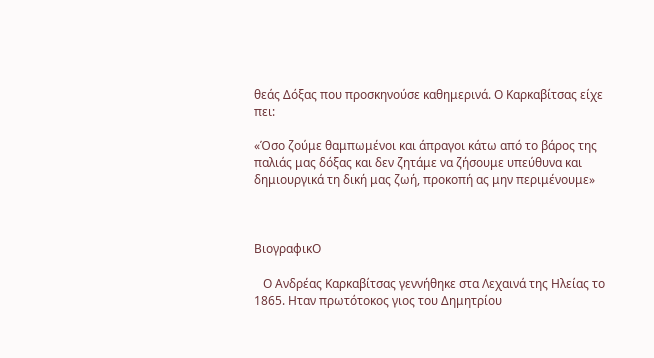θεάς Δόξας που προσκηνούσε καθημερινά. Ο Καρκαβίτσας είχε πει:

«Όσο ζούμε θαμπωμένοι και άπραγοι κάτω από το βάρος της παλιάς μας δόξας και δεν ζητάμε να ζήσουμε υπεύθυνα και δημιουργικά τη δική μας ζωή, προκοπή ας μην περιμένουμε»



ΒιογραφικΟ

   Ο Ανδρέας Καρκαβίτσας γεννήθηκε στα Λεχαινά της Ηλείας το 1865. Ηταν πρωτότοκος γιος του Δημητρίου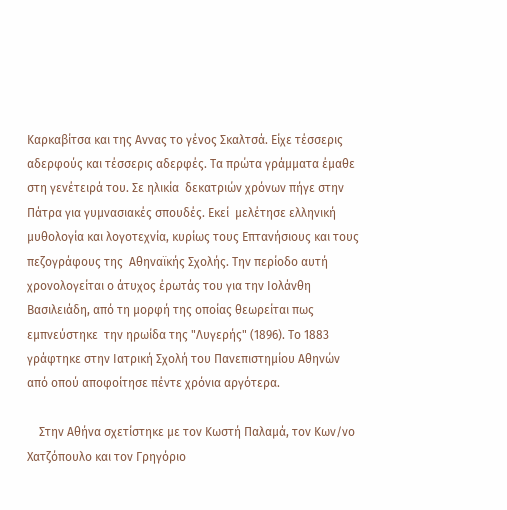Καρκαβίτσα και της Αννας το γένος Σκαλτσά. Είχε τέσσερις αδερφούς και τέσσερις αδερφές. Τα πρώτα γράμματα έμαθε στη γενέτειρά του. Σε ηλικία  δεκατριών χρόνων πήγε στην Πάτρα για γυμνασιακές σπουδές. Εκεί  μελέτησε ελληνική μυθολογία και λογοτεχνία, κυρίως τους Επτανήσιους και τους πεζογράφους της  Αθηναϊκής Σχολής. Την περίοδο αυτή χρονολογείται ο άτυχος έρωτάς του για την Ιολάνθη Βασιλειάδη, από τη μορφή της οποίας θεωρείται πως εμπνεύστηκε  την ηρωίδα της "Λυγερής" (1896). Το 1883 γράφτηκε στην Ιατρική Σχολή του Πανεπιστημίου Αθηνών από οπού αποφοίτησε πέντε χρόνια αργότερα.

    Στην Αθήνα σχετίστηκε με τον Κωστή Παλαμά, τον Κων/νο Χατζόπουλο και τον Γρηγόριο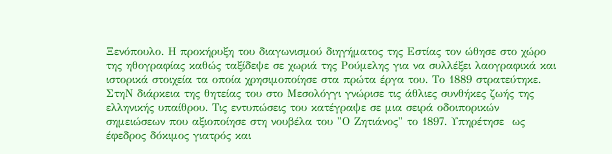Ξενόπουλο. Η προκήρυξη του διαγωνισμού διηγήματος της Εστίας τον ώθησε στο χώρο της ηθογραφίας καθώς ταξίδεψε σε χωριά της Ρούμελης για να συλλέξει λαογραφικά και ιστορικά στοιχεία τα οποία χρησιμοποίησε στα πρώτα έργα του. Το 1889 στρατεύτηκε. ΣτηΝ διάρκεια της θητείας του στο Μεσολόγγι γνώρισε τις άθλιες συνθήκες ζωής της ελληνικής υπαίθρου. Τις εντυπώσεις του κατέγραψε σε μια σειρά οδοιπορικών σημειώσεων που αξιοποίησε στη νουβέλα του "Ο Ζητιάνος" το 1897. Υπηρέτησε  ως έφεδρος δόκιμος γιατρός και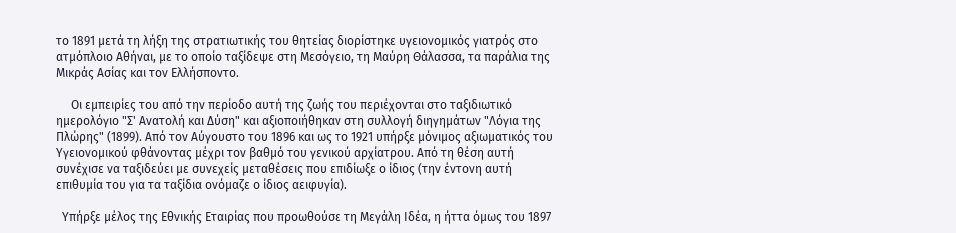το 1891 μετά τη λήξη της στρατιωτικής του θητείας διορίστηκε υγειονομικός γιατρός στο ατμόπλοιο Αθήναι, με το οποίο ταξίδεψε στη Μεσόγειο, τη Μαύρη Θάλασσα, τα παράλια της Μικράς Ασίας και τον Ελλήσποντο.

     Οι εμπειρίες του από την περίοδο αυτή της ζωής του περιέχονται στο ταξιδιωτικό ημερολόγιο "Σ' Ανατολή και Δύση" και αξιοποιήθηκαν στη συλλογή διηγημάτων "Λόγια της Πλώρης" (1899). Από τον Αύγουστο του 1896 και ως το 1921 υπήρξε μόνιμος αξιωματικός του Υγειονομικού φθάνοντας μέχρι τον βαθμό του γενικού αρχίατρου. Από τη θέση αυτή συνέχισε να ταξιδεύει με συνεχείς μεταθέσεις που επιδίωξε ο ίδιος (την έντονη αυτή επιθυμία του για τα ταξίδια ονόμαζε ο ίδιος αειφυγία).

  Υπήρξε μέλος της Εθνικής Εταιρίας που προωθούσε τη Μεγάλη Ιδέα, η ήττα όμως του 1897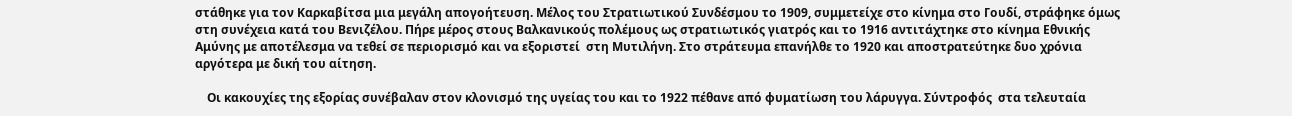στάθηκε για τον Καρκαβίτσα μια μεγάλη απογοήτευση. Μέλος του Στρατιωτικού Συνδέσμου το 1909, συμμετείχε στο κίνημα στο Γουδί, στράφηκε όμως στη συνέχεια κατά του Βενιζέλου. Πήρε μέρος στους Βαλκανικούς πολέμους ως στρατιωτικός γιατρός και το 1916 αντιτάχτηκε στο κίνημα Εθνικής Αμύνης με αποτέλεσμα να τεθεί σε περιορισμό και να εξοριστεί  στη Μυτιλήνη. Στο στράτευμα επανήλθε το 1920 και αποστρατεύτηκε δυο χρόνια αργότερα με δική του αίτηση.

    Οι κακουχίες της εξορίας συνέβαλαν στον κλονισμό της υγείας του και το 1922 πέθανε από φυματίωση του λάρυγγα. Σύντροφός  στα τελευταία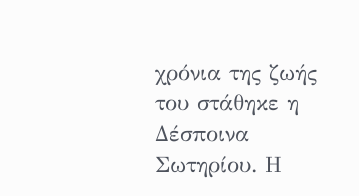χρόνια της ζωής του στάθηκε η Δέσποινα Σωτηρίου. Η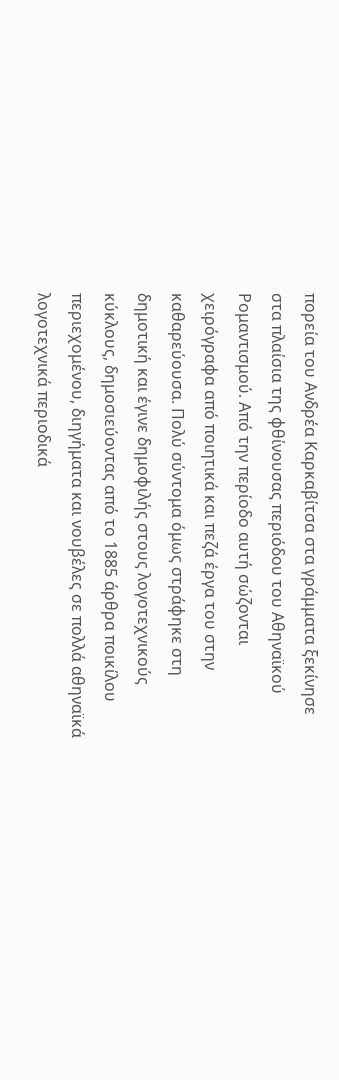πορεία του Ανδρέα Καρκαβίτσα στα γράμματα ξεκίνησε στα πλαίσια της φθίνουσας περιόδου του Αθηναϊκού Ρομαντισμού. Από την περίοδο αυτή σώζονται χειρόγραφα από ποιητικά και πεζά έργα του στην καθαρεύουσα. Πολύ σύντομα όμως στράφηκε στη δημοτική και έγινε δημοφιλής στους λογοτεχνικούς κύκλους, δημοσιεύοντας από το 1885 άρθρα ποικίλου περιεχομένου, διηγήματα και νουβέλες σε πολλά αθηναϊκά λογοτεχνικά περιοδικά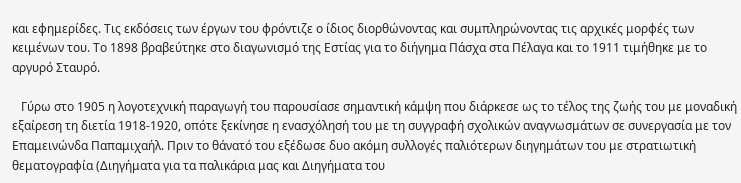και εφημερίδες. Τις εκδόσεις των έργων του φρόντιζε ο ίδιος διορθώνοντας και συμπληρώνοντας τις αρχικές μορφές των κειμένων του. Το 1898 βραβεύτηκε στο διαγωνισμό της Εστίας για το διήγημα Πάσχα στα Πέλαγα και το 1911 τιμήθηκε με το αργυρό Σταυρό.

   Γύρω στο 1905 η λογοτεχνική παραγωγή του παρουσίασε σημαντική κάμψη που διάρκεσε ως το τέλος της ζωής του με μοναδική εξαίρεση τη διετία 1918-1920, οπότε ξεκίνησε η ενασχόλησή του με τη συγγραφή σχολικών αναγνωσμάτων σε συνεργασία με τον Επαμεινώνδα Παπαμιχαήλ. Πριν το θάνατό του εξέδωσε δυο ακόμη συλλογές παλιότερων διηγημάτων του με στρατιωτική θεματογραφία (Διηγήματα για τα παλικάρια μας και Διηγήματα του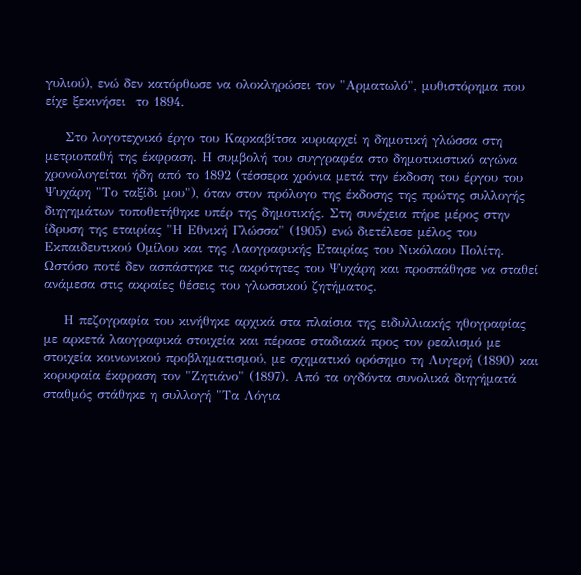γυλιού), ενώ δεν κατόρθωσε να ολοκληρώσει τον "Αρματωλό", μυθιστόρημα που είχε ξεκινήσει  το 1894.

    Στο λογοτεχνικό έργο του Καρκαβίτσα κυριαρχεί η δημοτική γλώσσα στη μετριοπαθή της έκφραση. Η συμβολή του συγγραφέα στο δημοτικιστικό αγώνα χρονολογείται ήδη από το 1892 (τέσσερα χρόνια μετά την έκδοση του έργου του Ψυχάρη "Το ταξίδι μου"), όταν στον πρόλογο της έκδοσης της πρώτης συλλογής διηγημάτων τοποθετήθηκε υπέρ της δημοτικής. Στη συνέχεια πήρε μέρος στην ίδρυση της εταιρίας "Η Εθνική Γλώσσα" (1905) ενώ διετέλεσε μέλος του Εκπαιδευτικού Ομίλου και της Λαογραφικής Εταιρίας του Νικόλαου Πολίτη. Ωστόσο ποτέ δεν ασπάστηκε τις ακρότητες του Ψυχάρη και προσπάθησε να σταθεί ανάμεσα στις ακραίες θέσεις του γλωσσικού ζητήματος.

    Η πεζογραφία του κινήθηκε αρχικά στα πλαίσια της ειδυλλιακής ηθογραφίας με αρκετά λαογραφικά στοιχεία και πέρασε σταδιακά προς τον ρεαλισμό με στοιχεία κοινωνικού προβληματισμού, με σχηματικό ορόσημο τη Λυγερή (1890) και κορυφαία έκφραση τον "Ζητιάνο" (1897). Από τα ογδόντα συνολικά διηγήματά σταθμός στάθηκε η συλλογή "Τα Λόγια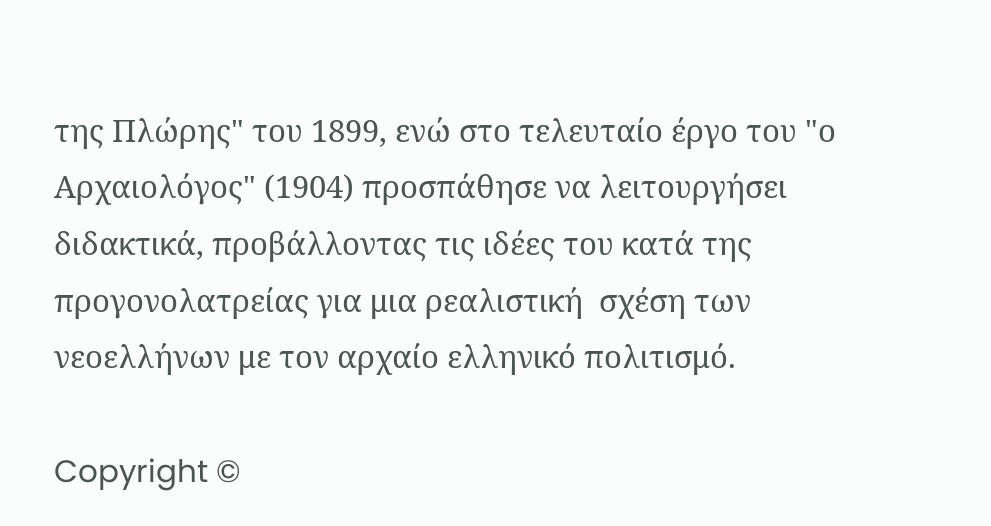της Πλώρης" του 1899, ενώ στο τελευταίο έργο του "ο Αρχαιολόγος" (1904) προσπάθησε να λειτουργήσει διδακτικά, προβάλλοντας τις ιδέες του κατά της προγονολατρείας για μια ρεαλιστική  σχέση των νεοελλήνων με τον αρχαίο ελληνικό πολιτισμό.

Copyright ©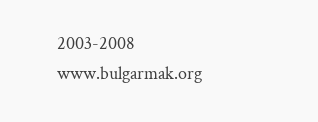2003-2008    www.bulgarmak.org